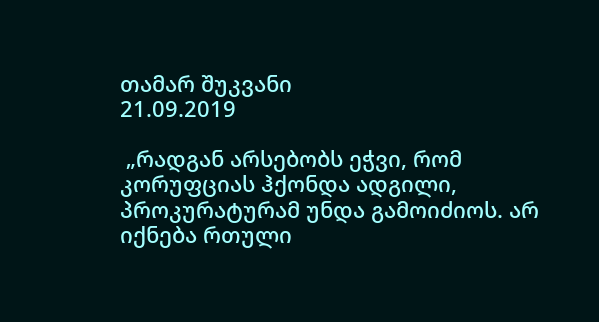თამარ შუკვანი
21.09.2019

 „რადგან არსებობს ეჭვი, რომ კორუფციას ჰქონდა ადგილი, პროკურატურამ უნდა გამოიძიოს. არ იქნება რთული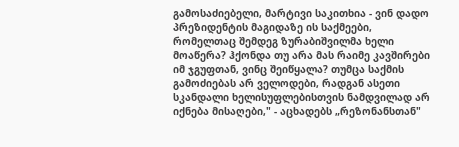გამოსაძიებელი, მარტივი საკითხია - ვინ დადო პრეზიდენტის მაგიდაზე ის საქმეები, რომელთაც შემდეგ ზურაბიშვილმა ხელი მოაწერა? ჰქონდა თუ არა მას რაიმე კავშირები იმ ჯგუფთან, ვინც შეიწყალა? თუმცა საქმის გამოძიებას არ ველოდები, რადგან ასეთი სკანდალი ხელისუფლებისთვის ნამდვილად არ იქნება მისაღები," - აცხადებს „რეზონანსთან"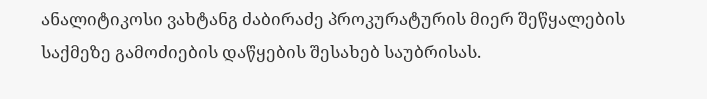ანალიტიკოსი ვახტანგ ძაბირაძე პროკურატურის მიერ შეწყალების საქმეზე გამოძიების დაწყების შესახებ საუბრისას.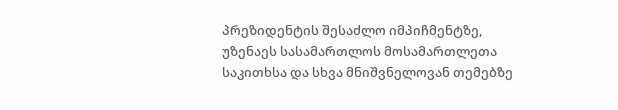პრეზიდენტის შესაძლო იმპიჩმენტზე, უზენაეს სასამართლოს მოსამართლეთა საკითხსა და სხვა მნიშვნელოვან თემებზე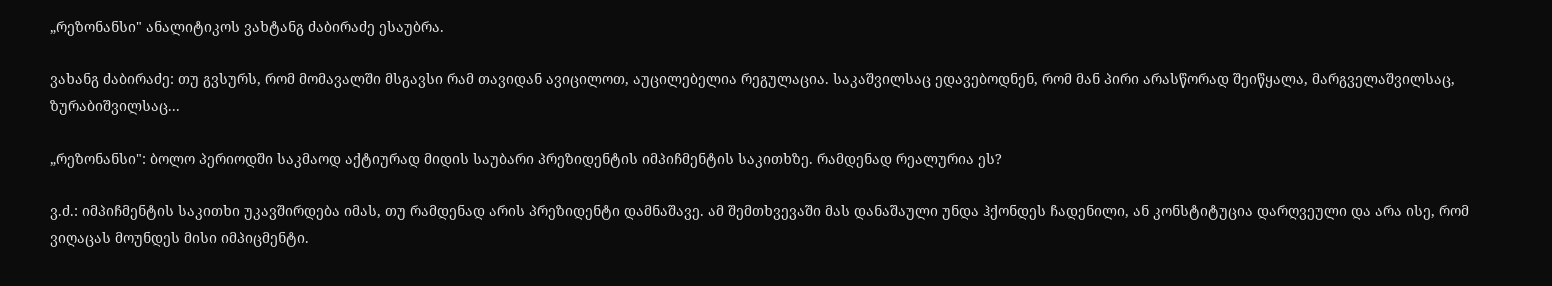„რეზონანსი" ანალიტიკოს ვახტანგ ძაბირაძე ესაუბრა.

ვახანგ ძაბირაძე: თუ გვსურს, რომ მომავალში მსგავსი რამ თავიდან ავიცილოთ, აუცილებელია რეგულაცია. საკაშვილსაც ედავებოდნენ, რომ მან პირი არასწორად შეიწყალა, მარგველაშვილსაც, ზურაბიშვილსაც...

„რეზონანსი": ბოლო პერიოდში საკმაოდ აქტიურად მიდის საუბარი პრეზიდენტის იმპიჩმენტის საკითხზე. რამდენად რეალურია ეს?

ვ.ძ.: იმპიჩმენტის საკითხი უკავშირდება იმას, თუ რამდენად არის პრეზიდენტი დამნაშავე. ამ შემთხვევაში მას დანაშაული უნდა ჰქონდეს ჩადენილი, ან კონსტიტუცია დარღვეული და არა ისე, რომ ვიღაცას მოუნდეს მისი იმპიცმენტი.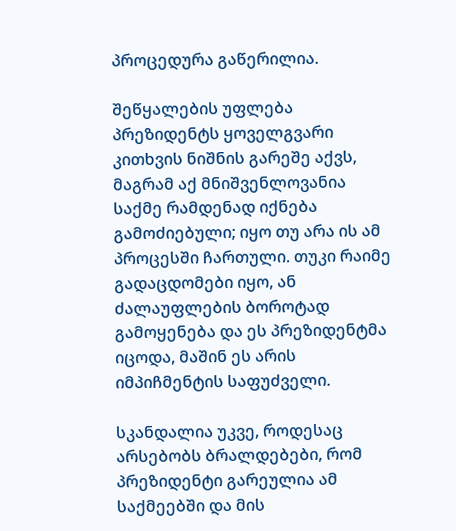პროცედურა გაწერილია.

შეწყალების უფლება პრეზიდენტს ყოველგვარი კითხვის ნიშნის გარეშე აქვს, მაგრამ აქ მნიშვენლოვანია საქმე რამდენად იქნება გამოძიებული; იყო თუ არა ის ამ პროცესში ჩართული. თუკი რაიმე გადაცდომები იყო, ან ძალაუფლების ბოროტად გამოყენება და ეს პრეზიდენტმა იცოდა, მაშინ ეს არის იმპიჩმენტის საფუძველი.

სკანდალია უკვე, როდესაც არსებობს ბრალდებები, რომ პრეზიდენტი გარეულია ამ საქმეებში და მის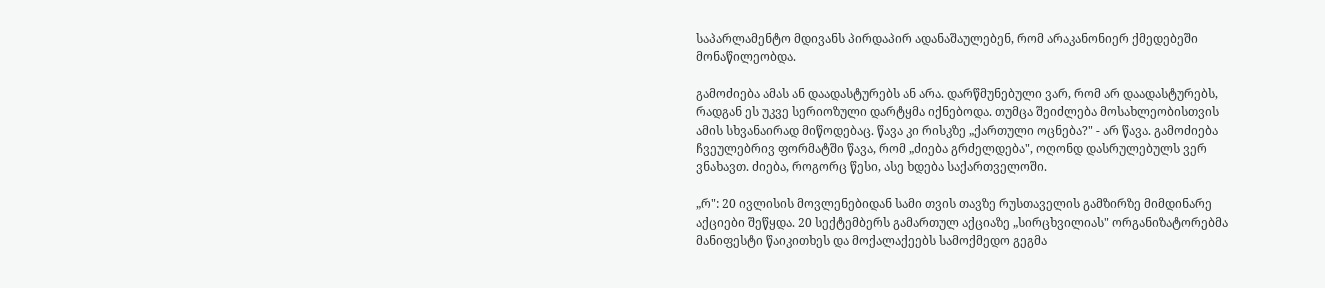საპარლამენტო მდივანს პირდაპირ ადანაშაულებენ, რომ არაკანონიერ ქმედებეში მონაწილეობდა.

გამოძიება ამას ან დაადასტურებს ან არა. დარწმუნებული ვარ, რომ არ დაადასტურებს, რადგან ეს უკვე სერიოზული დარტყმა იქნებოდა. თუმცა შეიძლება მოსახლეობისთვის ამის სხვანაირად მიწოდებაც. წავა კი რისკზე „ქართული ოცნება?" - არ წავა. გამოძიება ჩვეულებრივ ფორმატში წავა, რომ „ძიება გრძელდება", ოღონდ დასრულებულს ვერ ვნახავთ. ძიება, როგორც წესი, ასე ხდება საქართველოში.

„რ": 20 ივლისის მოვლენებიდან სამი თვის თავზე რუსთაველის გამზირზე მიმდინარე აქციები შეწყდა. 20 სექტემბერს გამართულ აქციაზე „სირცხვილიას" ორგანიზატორებმა მანიფესტი წაიკითხეს და მოქალაქეებს სამოქმედო გეგმა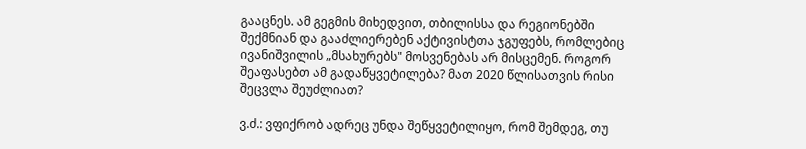გააცნეს. ამ გეგმის მიხედვით, თბილისსა და რეგიონებში შექმნიან და გააძლიერებენ აქტივისტთა ჯგუფებს, რომლებიც ივანიშვილის „მსახურებს" მოსვენებას არ მისცემენ. როგორ შეაფასებთ ამ გადაწყვეტილება? მათ 2020 წლისათვის რისი შეცვლა შეუძლიათ?

ვ.ძ.: ვფიქრობ ადრეც უნდა შეწყვეტილიყო, რომ შემდეგ, თუ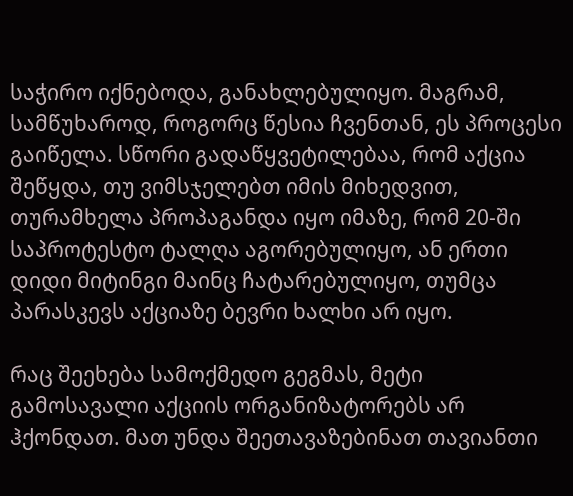საჭირო იქნებოდა, განახლებულიყო. მაგრამ, სამწუხაროდ, როგორც წესია ჩვენთან, ეს პროცესი გაიწელა. სწორი გადაწყვეტილებაა, რომ აქცია შეწყდა, თუ ვიმსჯელებთ იმის მიხედვით, თურამხელა პროპაგანდა იყო იმაზე, რომ 20-ში საპროტესტო ტალღა აგორებულიყო, ან ერთი დიდი მიტინგი მაინც ჩატარებულიყო, თუმცა პარასკევს აქციაზე ბევრი ხალხი არ იყო.

რაც შეეხება სამოქმედო გეგმას, მეტი გამოსავალი აქციის ორგანიზატორებს არ ჰქონდათ. მათ უნდა შეეთავაზებინათ თავიანთი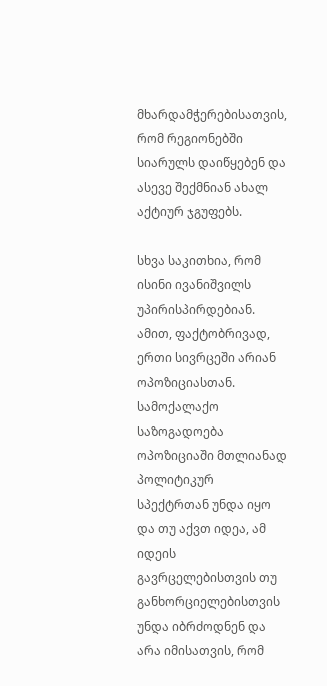მხარდამჭერებისათვის, რომ რეგიონებში სიარულს დაიწყებენ და ასევე შექმნიან ახალ აქტიურ ჯგუფებს.

სხვა საკითხია, რომ ისინი ივანიშვილს უპირისპირდებიან. ამით, ფაქტობრივად, ერთი სივრცეში არიან ოპოზიციასთან. სამოქალაქო საზოგადოება ოპოზიციაში მთლიანად პოლიტიკურ სპექტრთან უნდა იყო და თუ აქვთ იდეა, ამ იდეის გავრცელებისთვის თუ განხორციელებისთვის უნდა იბრძოდნენ და არა იმისათვის, რომ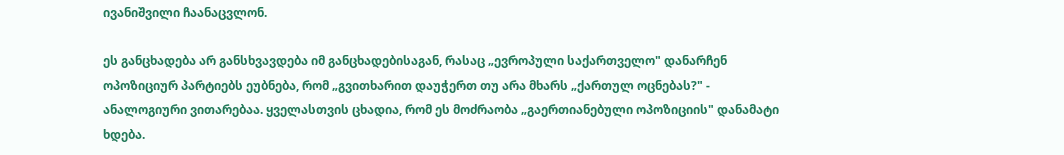ივანიშვილი ჩაანაცვლონ.

ეს განცხადება არ განსხვავდება იმ განცხადებისაგან, რასაც „ევროპული საქართველო" დანარჩენ ოპოზიციურ პარტიებს ეუბნება, რომ „გვითხარით დაუჭერთ თუ არა მხარს „ქართულ ოცნებას?" - ანალოგიური ვითარებაა. ყველასთვის ცხადია, რომ ეს მოძრაობა „გაერთიანებული ოპოზიციის" დანამატი ხდება.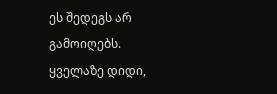ეს შედეგს არ გამოიღებს. ყველაზე დიდი,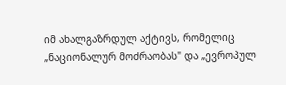იმ ახალგაზრდულ აქტივს, რომელიც „ნაციონალურ მოძრაობას" და „ევროპულ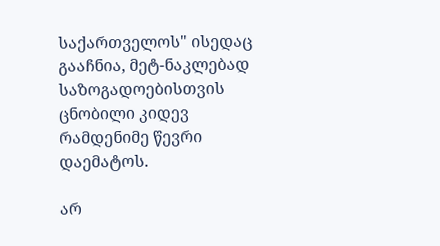საქართველოს" ისედაც გააჩნია, მეტ-ნაკლებად საზოგადოებისთვის ცნობილი კიდევ რამდენიმე წევრი დაემატოს.

არ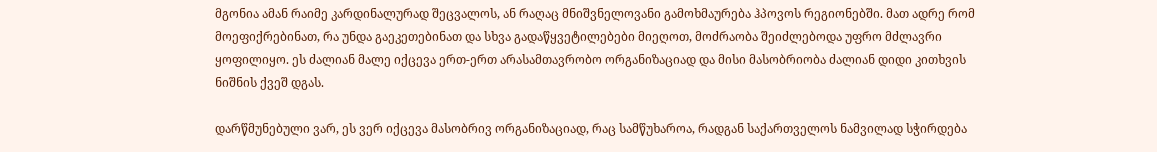მგონია ამან რაიმე კარდინალურად შეცვალოს, ან რაღაც მნიშვნელოვანი გამოხმაურება ჰპოვოს რეგიონებში. მათ ადრე რომ მოეფიქრებინათ, რა უნდა გაეკეთებინათ და სხვა გადაწყვეტილებები მიეღოთ, მოძრაობა შეიძლებოდა უფრო მძლავრი ყოფილიყო. ეს ძალიან მალე იქცევა ერთ-ერთ არასამთავრობო ორგანიზაციად და მისი მასობრიობა ძალიან დიდი კითხვის ნიშნის ქვეშ დგას.

დარწმუნებული ვარ, ეს ვერ იქცევა მასობრივ ორგანიზაციად, რაც სამწუხაროა, რადგან საქართველოს ნამვილად სჭირდება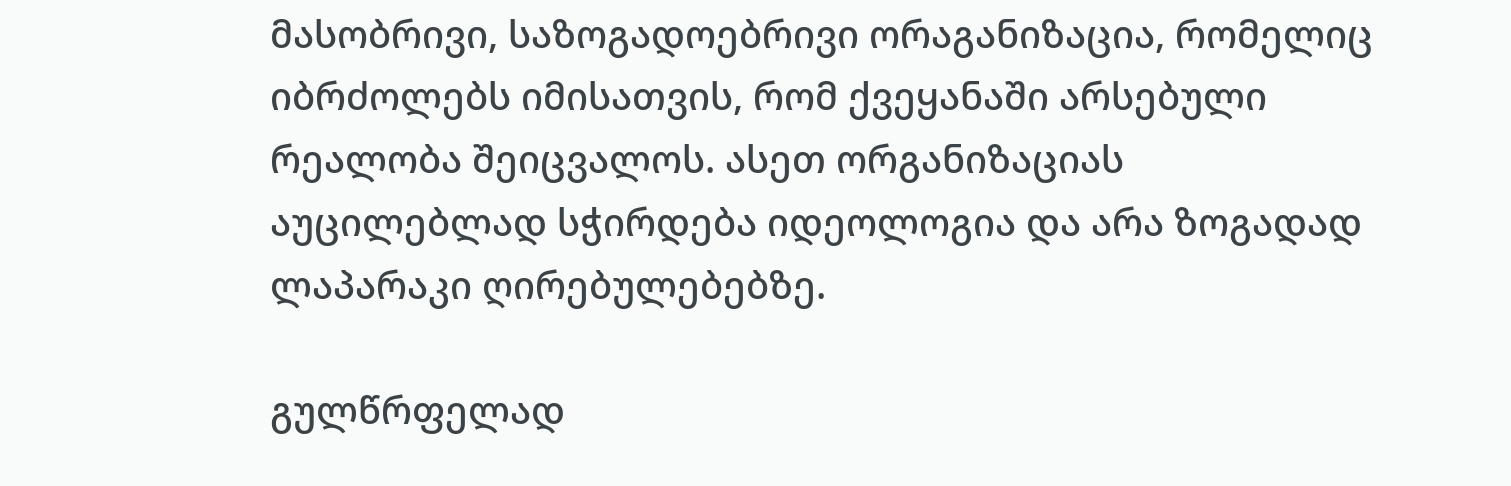მასობრივი, საზოგადოებრივი ორაგანიზაცია, რომელიც იბრძოლებს იმისათვის, რომ ქვეყანაში არსებული რეალობა შეიცვალოს. ასეთ ორგანიზაციას აუცილებლად სჭირდება იდეოლოგია და არა ზოგადად ლაპარაკი ღირებულებებზე.

გულწრფელად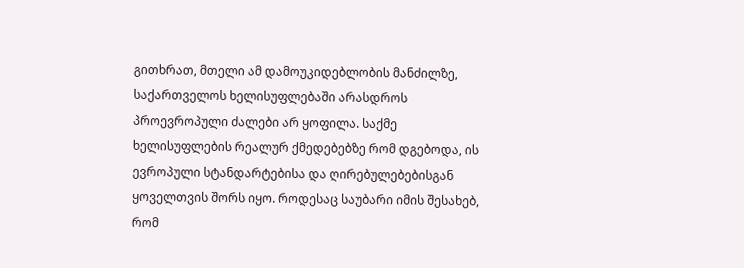გითხრათ, მთელი ამ დამოუკიდებლობის მანძილზე, საქართველოს ხელისუფლებაში არასდროს პროევროპული ძალები არ ყოფილა. საქმე ხელისუფლების რეალურ ქმედებებზე რომ დგებოდა, ის ევროპული სტანდარტებისა და ღირებულებებისგან ყოველთვის შორს იყო. როდესაც საუბარი იმის შესახებ, რომ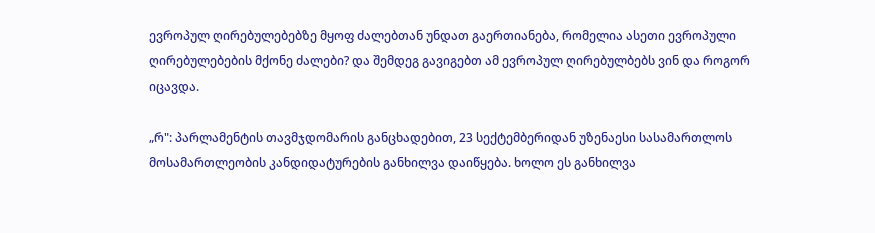ევროპულ ღირებულებებზე მყოფ ძალებთან უნდათ გაერთიანება, რომელია ასეთი ევროპული ღირებულებების მქონე ძალები? და შემდეგ გავიგებთ ამ ევროპულ ღირებულბებს ვინ და როგორ იცავდა.

„რ": პარლამენტის თავმჯდომარის განცხადებით, 23 სექტემბერიდან უზენაესი სასამართლოს მოსამართლეობის კანდიდატურების განხილვა დაიწყება. ხოლო ეს განხილვა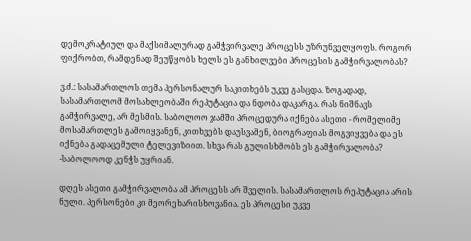დემოკრატიულ და მაქსიმალურად გამჭვირვალე პროცესს უზრუნველყოფს. როგორ ფიქრობთ, რამდენად შეუწყობს ხელს ეს განხილვები პროცესის გამჭირვალობას?

ვ.ძ.: სასამართლოს თემა პერსონალურ საკითხებს უკვე გასცდა. ზოგადად, სასამართლომ მოსახლეობაში რეპუტაცია და ნდობა დაკარგა. რას ნიშნავს გამჭირვალე, არ მესმის. საბოლოო ჯამში პროცედურა იქნება ასეთი - რომელიმე მოსამართლეს გამოიყვანენ, კითხვებს დაუსვამენ, ბიოგრაფიას მოგვიყვება და ეს იქნება გადაცემული ტელევიზიით. სხვა რას გულისხმობს ეს გამჭირვალობა? -საბოლოოდ კენჭს უყრიან.

დღეს ასეთი გამჭირვალობა ამ პროცესს არ შველის. სასამართლოს რეპუტაცია არის ნული. პერსონები კი მეორეხარისხოვანია. ეს პროცესი უკვე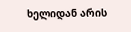ხელიდან არის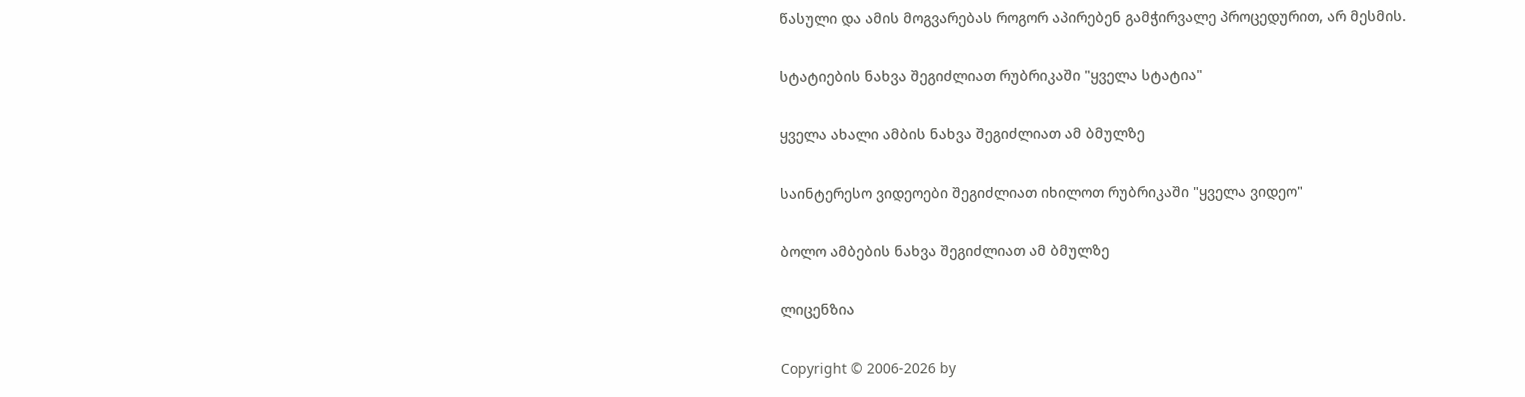წასული და ამის მოგვარებას როგორ აპირებენ გამჭირვალე პროცედურით, არ მესმის.

სტატიების ნახვა შეგიძლიათ რუბრიკაში "ყველა სტატია"

ყველა ახალი ამბის ნახვა შეგიძლიათ ამ ბმულზე

საინტერესო ვიდეოები შეგიძლიათ იხილოთ რუბრიკაში "ყველა ვიდეო"

ბოლო ამბების ნახვა შეგიძლიათ ამ ბმულზე

ლიცენზია

Copyright © 2006-2026 by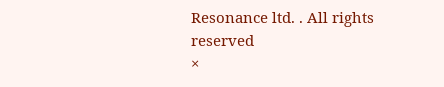Resonance ltd. . All rights reserved
×